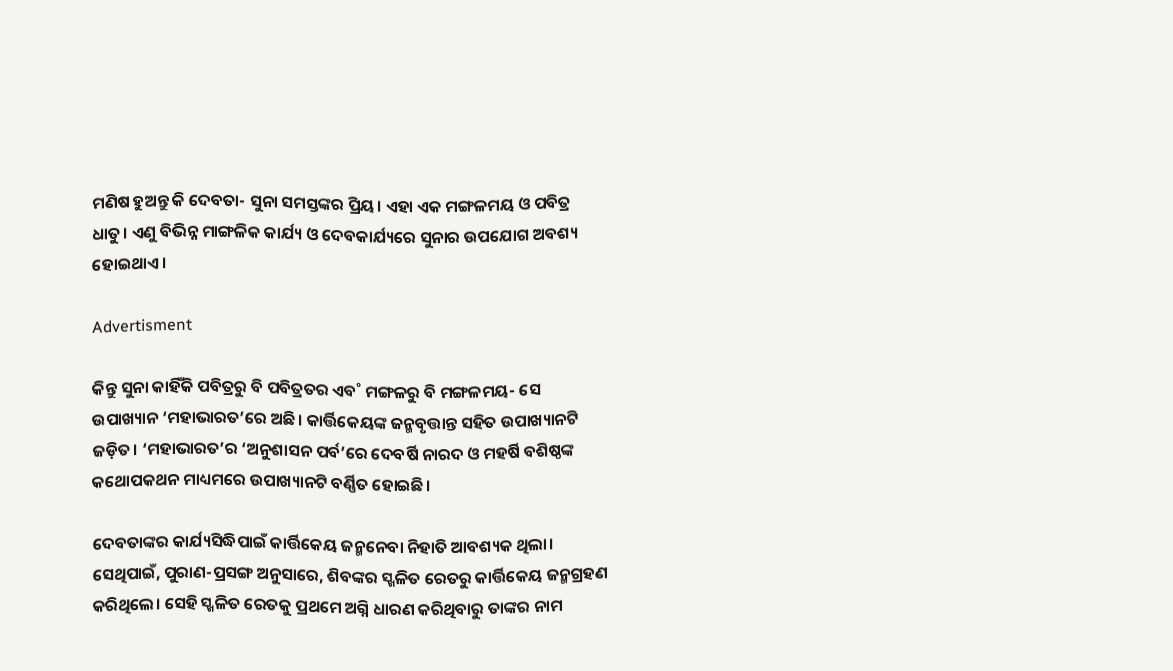ମଣିଷ ହୁଅନ୍ତୁ କି ଦେବତା- ସୁନା ସମସ୍ତଙ୍କର ପ୍ରିୟ। ଏହା ଏକ ମଙ୍ଗଳମୟ ଓ ପବିତ୍ର ଧାତୁ। ଏଣୁ ବିଭିନ୍ନ ମାଙ୍ଗଳିକ କାର୍ଯ୍ୟ ଓ ଦେବକାର୍ଯ୍ୟରେ ସୁନାର ଉପଯୋଗ ଅବଶ୍ୟ ହୋଇଥାଏ।

Advertisment

କିନ୍ତୁ ସୁନା କାହିଁକି ପବିତ୍ରରୁ ବି ପବିତ୍ରତର ଏବ˚ ମଙ୍ଗଳରୁ ବି ମଙ୍ଗଳମୟ- ସେ ଉପାଖ୍ୟାନ ‘ମହାଭାରତ’ରେ ଅଛି। କାର୍ତ୍ତିକେୟଙ୍କ ଜନ୍ମବୃତ୍ତାନ୍ତ ସହିତ ଉପାଖ୍ୟାନଟି ଜଡ଼ିତ। ‘ମହାଭାରତ’ର ‘ଅନୁଶାସନ ପର୍ବ’ରେ ଦେବର୍ଷି ନାରଦ ଓ ମହର୍ଷି ବଶିଷ୍ଠଙ୍କ କଥୋପକଥନ ମାଧ୍ୟମରେ ଉପାଖ୍ୟାନଟି ବର୍ଣ୍ଣିତ ହୋଇଛି।

ଦେବତାଙ୍କର କାର୍ଯ୍ୟସିଦ୍ଧିପାଇଁ କାର୍ତ୍ତିକେୟ ଜନ୍ମନେବା ନିହାତି ଆବଶ୍ୟକ ଥିଲା। ସେଥିପାଇଁ, ପୁରାଣ-ପ୍ରସଙ୍ଗ ଅନୁସାରେ, ଶିବଙ୍କର ସ୍ଖଳିତ ରେତରୁ କାର୍ତ୍ତିକେୟ ଜନ୍ମଗ୍ରହଣ କରିଥିଲେ। ସେହି ସ୍ଖଳିତ ରେତକୁ ପ୍ରଥମେ ଅଗ୍ନି ଧାରଣ କରିଥିବାରୁ ତାଙ୍କର ନାମ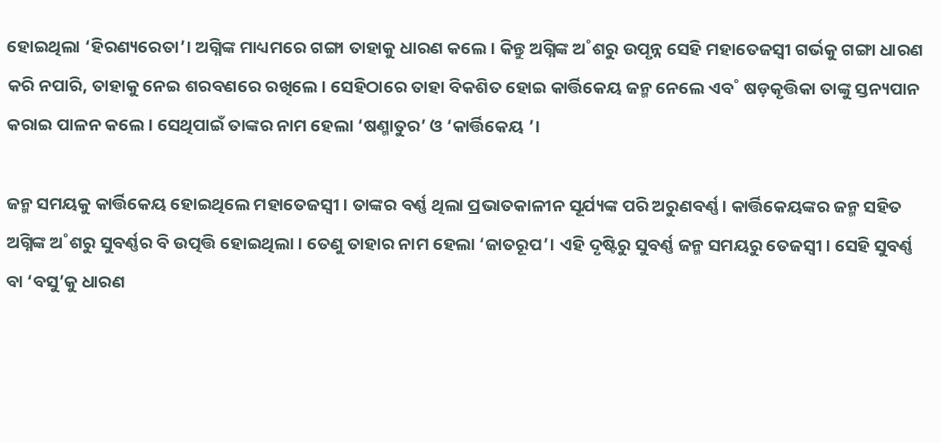ହୋଇଥିଲା ‘ହିରଣ୍ୟରେତା’। ଅଗ୍ନିଙ୍କ ମାଧ୍ୟମରେ ଗଙ୍ଗା ତାହାକୁ ଧାରଣ କଲେ। କିନ୍ତୁ ଅଗ୍ନିଙ୍କ ଅ˚ଶରୁ ଉପୃନ୍ନ ସେହି ମହାତେଜସ୍ବୀ ଗର୍ଭକୁ ଗଙ୍ଗା ଧାରଣ କରି ନପାରି, ତାହାକୁ ନେଇ ଶରବଣରେ ରଖିଲେ। ସେହିଠାରେ ତାହା ବିକଶିତ ହୋଇ କାର୍ତ୍ତିକେୟ ଜନ୍ମ ନେଲେ ଏବ˚ ଷଡ଼କୃତ୍ତିକା ତାଙ୍କୁ ସ୍ତନ୍ୟପାନ କରାଇ ପାଳନ କଲେ। ସେଥିପାଇଁ ତାଙ୍କର ନାମ ହେଲା ‘ଷଣ୍ମାତୁର’ ଓ ‘କାର୍ତ୍ତିକେୟ ’।

ଜନ୍ମ ସମୟକୁ କାର୍ତ୍ତିକେୟ ହୋଇଥିଲେ ମହାତେଜସ୍ବୀ। ତାଙ୍କର ବର୍ଣ୍ଣ ଥିଲା ପ୍ରଭାତକାଳୀନ ସୂର୍ଯ୍ୟଙ୍କ ପରି ଅରୁଣବର୍ଣ୍ଣ। କାର୍ତ୍ତିକେୟଙ୍କର ଜନ୍ମ ସହିତ ଅଗ୍ନିଙ୍କ ଅ˚ଶରୁ ସୁବର୍ଣ୍ଣର ବି ଉତ୍ପତ୍ତି ହୋଇଥିଲା। ତେଣୁ ତାହାର ନାମ ହେଲା ‘ଜାତରୂପ’। ଏହି ଦୃଷ୍ଟିରୁ ସୁବର୍ଣ୍ଣ ଜନ୍ମ ସମୟରୁ ତେଜସ୍ବୀ। ସେହି ସୁବର୍ଣ୍ଣ ବା ‘ବସୁ’କୁ ଧାରଣ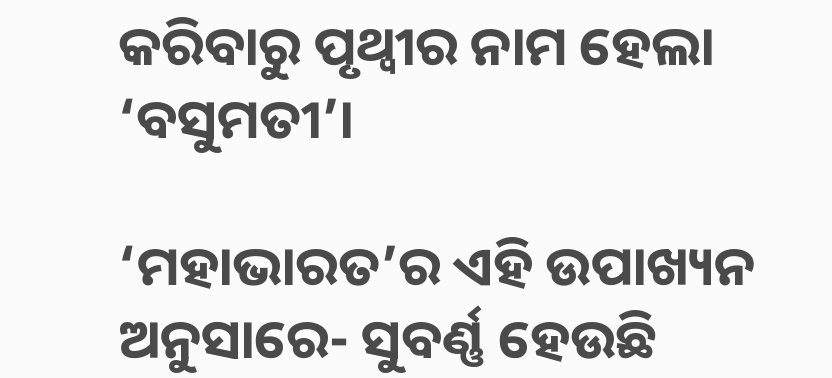କରିବାରୁ ପୃଥ୍ବୀର ନାମ ହେଲା ‘ବସୁମତୀ’।

‘ମହାଭାରତ’ର ଏହି ଉପାଖ୍ୟନ ଅନୁସାରେ- ସୁବର୍ଣ୍ଣ ହେଉଛି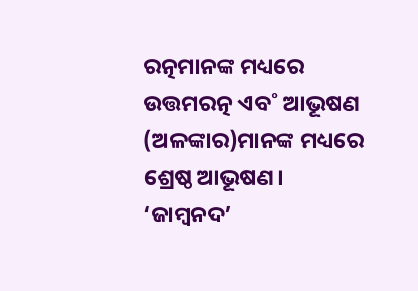ରତ୍ନମାନଙ୍କ ମଧ୍ୟରେ ଉତ୍ତମରତ୍ନ ଏବ˚ ଆଭୂଷଣ (ଅଳଙ୍କାର)ମାନଙ୍କ ମଧ୍ୟରେ ଶ୍ରେଷ୍ଠ ଆଭୂଷଣ। ‘ଜାମ୍ବନଦ’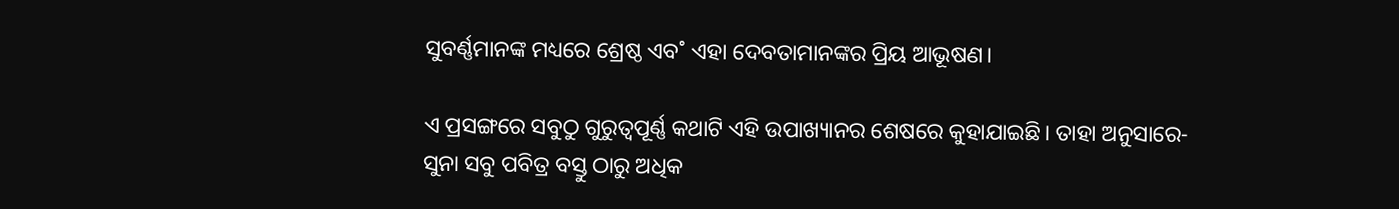ସୁବର୍ଣ୍ଣମାନଙ୍କ ମଧ୍ୟରେ ଶ୍ରେଷ୍ଠ ଏବ˚ ଏହା ଦେବତାମାନଙ୍କର ପ୍ରିୟ ଆଭୂଷଣ।

ଏ ପ୍ରସଙ୍ଗରେ ସବୁଠୁ ଗୁରୁତ୍ବପୂର୍ଣ୍ଣ କଥାଟି ଏହି ଉପାଖ୍ୟାନର ଶେଷରେ କୁହାଯାଇଛି। ତାହା ଅନୁସାରେ- ସୁନା ସବୁ ପବିତ୍ର ବସ୍ତୁ ଠାରୁ ଅଧିକ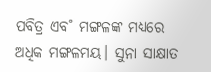ପବିତ୍ର ଏବ˚ ମଙ୍ଗଳଙ୍କ ମଧ୍ୟରେ ଅଧିକ ମଙ୍ଗଳମୟ। ସୁନା ସାକ୍ଷାତ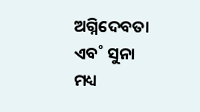ଅଗ୍ନିଦେବତା ଏବ˚ ସୁନା ମଧ୍ୟ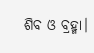ଶିବ ଓ ବ୍ରହ୍ମା।